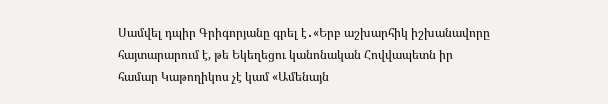Սամվել դպիր Գրիգորյանը գրել է․«Երբ աշխարհիկ իշխանավորը հայտարարում է, թե Եկեղեցու կանոնական Հովվապետն իր համար Կաթողիկոս չէ կամ «Ամենայն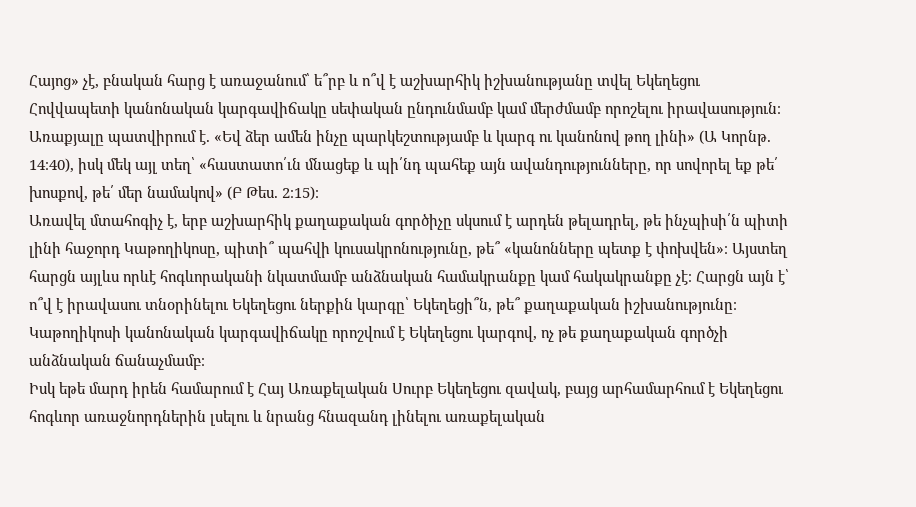Հայոց» չէ, բնական հարց է առաջանում՝ ե՞րբ և ո՞վ է աշխարհիկ իշխանությանը տվել Եկեղեցու Հովվապետի կանոնական կարգավիճակը սեփական ընդունմամբ կամ մերժմամբ որոշելու իրավասություն։
Առաքյալը պատվիրում է. «Եվ ձեր ամեն ինչը պարկեշտությամբ և կարգ ու կանոնով թող լինի» (Ա Կորնթ. 14։40), իսկ մեկ այլ տեղ՝ «հաստատո՛ւն մնացեք և պի՛նդ պահեք այն ավանդությունները, որ սովորել եք թե՛ խոսքով, թե՛ մեր նամակով» (Բ Թես. 2։15)։
Առավել մտահոգիչ է, երբ աշխարհիկ քաղաքական գործիչը սկսում է արդեն թելադրել, թե ինչպիսի՛ն պիտի լինի հաջորդ Կաթողիկոսը, պիտի՞ պահվի կուսակրոնությունը, թե՞ «կանոնները պետք է փոխվեն»։ Այստեղ հարցն այլևս որևէ հոգևորականի նկատմամբ անձնական համակրանքը կամ հակակրանքը չէ։ Հարցն այն է՝ ո՞վ է իրավասու տնօրինելու Եկեղեցու ներքին կարգը՝ Եկեղեցի՞ն, թե՞ քաղաքական իշխանությունը։ Կաթողիկոսի կանոնական կարգավիճակը որոշվում է Եկեղեցու կարգով, ոչ թե քաղաքական գործչի անձնական ճանաչմամբ։
Իսկ եթե մարդ իրեն համարում է Հայ Առաքելական Սուրբ Եկեղեցու զավակ, բայց արհամարհում է Եկեղեցու հոգևոր առաջնորդներին լսելու և նրանց հնազանդ լինելու առաքելական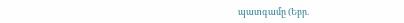պատգամը (Եբր.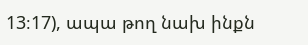13։17), ապա թող նախ ինքն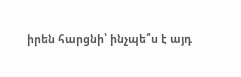իրեն հարցնի՝ ինչպե՞ս է այդ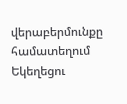վերաբերմունքը համատեղում Եկեղեցու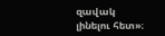զավակ լինելու հետ»։